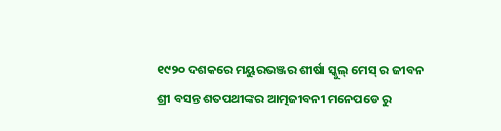୧୯୨୦ ଦଶକରେ ମୟୁରଭଞ୍ଜର ଶୀର୍ଷା ସ୍କୁଲ୍ ମେସ୍ ର ଜୀବନ
ଶ୍ରୀ ବସନ୍ତ ଶତପଥୀଙ୍କର ଆତ୍ମଜୀବନୀ ମନେପଡେ ରୁ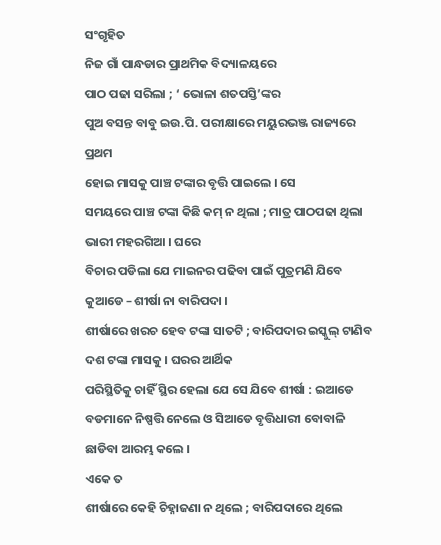ସଂଗୃହିତ
ନିଜ ଗାଁ ପାନ୍ଧଡାର ପ୍ରାଥମିକ ବିଦ୍ୟାଳୟରେ
ପାଠ ପଢା ସରିଲା ; ‘ ଭୋଳା ଶତପସ୍ତି’ଙ୍କର
ପୁଅ ବସନ୍ତ ବାବୁ ଇଉ.ପି. ପରୀକ୍ଷାରେ ମୟୁରଭଞ୍ଜ ରାଜ୍ୟରେ ପ୍ରଥମ
ହୋଇ ମାସକୁ ପାଞ୍ଚ ଟଙ୍କାର ବୃତ୍ତି ପାଇଲେ । ସେ
ସମୟରେ ପାଞ୍ଚ ଟଙ୍କା କିଛି କମ୍ ନ ଥିଲା ; ମାତ୍ର ପାଠପଢା ଥିଲା ଭାରୀ ମହରଗିଆ । ଘରେ
ବିଚାର ପଡିଲା ଯେ ମାଇନର ପଢିବା ପାଇଁ ପୁତ୍ରମଣି ଯିବେ କୁଆଡେ – ଶୀର୍ଷା ନା ବାରିପଦା ।
ଶୀର୍ଷାରେ ଖରଚ ହେବ ଟଙ୍କା ସାତଟି ; ବାରିପଦାର ଇସ୍କୁଲ୍ ଟାଣିବ ଦଶ ଟଙ୍କା ମାସକୁ । ଘରର ଆର୍ଥିକ
ପରିସ୍ଥିତିକୁ ଚାହିଁ ସ୍ଥିର ହେଲା ଯେ ସେ ଯିବେ ଶୀର୍ଷା : ଇଆଡେ
ବଡମାନେ ନିଷ୍ପତ୍ତି ନେଲେ ଓ ସିଆଡେ ବୃତ୍ତିଧାରୀ ବୋବାଳି ଛାଡିବା ଆରମ୍ଭ କଲେ ।
ଏକେ ତ
ଶୀର୍ଷାରେ କେହି ଚିହ୍ନାଜଣା ନ ଥିଲେ ; ବାରିପଦାରେ ଥିଲେ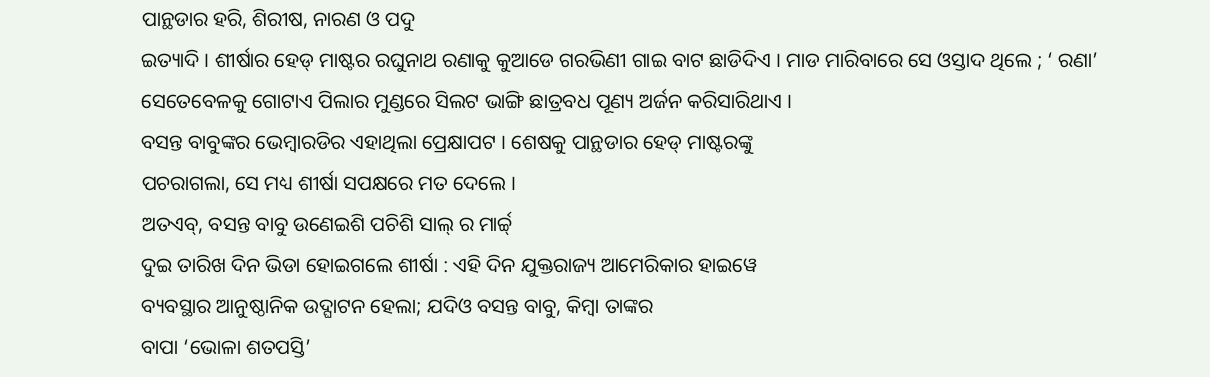ପାନ୍ଥଡାର ହରି, ଶିରୀଷ, ନାରଣ ଓ ପଦୁ
ଇତ୍ୟାଦି । ଶୀର୍ଷାର ହେଡ୍ ମାଷ୍ଟର ରଘୁନାଥ ରଣାକୁ କୁଆଡେ ଗରଭିଣୀ ଗାଇ ବାଟ ଛାଡିଦିଏ । ମାଡ ମାରିବାରେ ସେ ଓସ୍ତାଦ ଥିଲେ ; ‘ ରଣା’
ସେତେବେଳକୁ ଗୋଟାଏ ପିଲାର ମୁଣ୍ଡରେ ସିଲଟ ଭାଙ୍ଗି ଛାତ୍ରବଧ ପୂଣ୍ୟ ଅର୍ଜନ କରିସାରିଥାଏ ।
ବସନ୍ତ ବାବୁଙ୍କର ଭେମ୍ବାରଡିର ଏହାଥିଲା ପ୍ରେକ୍ଷାପଟ । ଶେଷକୁ ପାନ୍ଥଡାର ହେଡ୍ ମାଷ୍ଟରଙ୍କୁ
ପଚରାଗଲା, ସେ ମଧ୍ୟ ଶୀର୍ଷା ସପକ୍ଷରେ ମତ ଦେଲେ ।
ଅତଏବ୍, ବସନ୍ତ ବାବୁ ଉଣେଇଶି ପଚିଶି ସାଲ୍ ର ମାର୍ଚ୍ଚ୍
ଦୁଇ ତାରିଖ ଦିନ ଭିଡା ହୋଇଗଲେ ଶୀର୍ଷା : ଏହି ଦିନ ଯୁକ୍ତରାଜ୍ୟ ଆମେରିକାର ହାଇୱେ
ବ୍ୟବସ୍ଥାର ଆନୁଷ୍ଠାନିକ ଉଦ୍ଘାଟନ ହେଲା; ଯଦିଓ ବସନ୍ତ ବାବୁ, କିମ୍ବା ତାଙ୍କର
ବାପା ‘ଭୋଳା ଶତପସ୍ତି’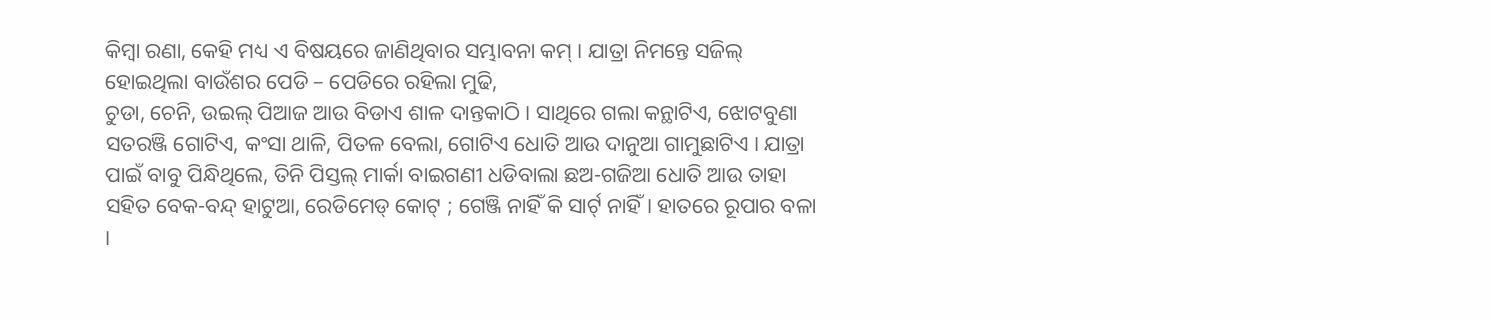କିମ୍ବା ରଣା, କେହି ମଧ୍ୟ ଏ ବିଷୟରେ ଜାଣିଥିବାର ସମ୍ଭାବନା କମ୍ । ଯାତ୍ରା ନିମନ୍ତେ ସଜିଲ୍
ହୋଇଥିଲା ବାଉଁଶର ପେଡି – ପେଡିରେ ରହିଲା ମୁଢି,
ଚୁଡା, ଚେନି, ଉଇଲ୍ ପିଆଜ ଆଉ ବିଡାଏ ଶାଳ ଦାନ୍ତକାଠି । ସାଥିରେ ଗଲା କନ୍ଥାଟିଏ, ଝୋଟବୁଣା
ସତରଞ୍ଜି ଗୋଟିଏ, କଂସା ଥାଳି, ପିତଳ ବେଲା, ଗୋଟିଏ ଧୋତି ଆଉ ଦାନୁଆ ଗାମୁଛାଟିଏ । ଯାତ୍ରା
ପାଇଁ ବାବୁ ପିନ୍ଧିଥିଲେ, ତିନି ପିସ୍ତଲ୍ ମାର୍କା ବାଇଗଣୀ ଧଡିବାଲା ଛଅ-ଗଜିଆ ଧୋତି ଆଉ ତାହା
ସହିତ ବେକ-ବନ୍ଦ୍ ହାଟୁଆ, ରେଡିମେଡ୍ କୋଟ୍ ; ଗେଞ୍ଜି ନାହିଁ କି ସାର୍ଟ୍ ନାହିଁ। ହାତରେ ରୂପାର ବଳା ।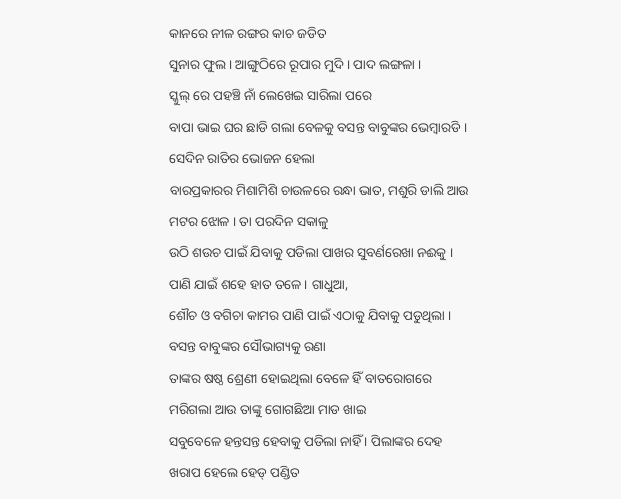କାନରେ ନୀଳ ରଙ୍ଗର କାଚ ଜଡିତ
ସୁନାର ଫୁଲ । ଆଙ୍ଗୁଠିରେ ରୂପାର ମୁଦି । ପାଦ ଲଙ୍ଗଳା ।
ସ୍କୁଲ୍ ରେ ପହଞ୍ଚି ନାଁ ଲେଖେଇ ସାରିଲା ପରେ
ବାପା ଭାଇ ଘର ଛାଡି ଗଲା ବେଳକୁ ବସନ୍ତ ବାବୁଙ୍କର ଭେମ୍ବାରଡି । ସେଦିନ ରାତିର ଭୋଜନ ହେଲା
ବାରପ୍ରକାରର ମିଶାମିଶି ଚାଉଳରେ ରନ୍ଧା ଭାତ, ମଶୁରି ଡାଲି ଆଉ ମଟର ଝୋଳ । ତା ପରଦିନ ସକାଳୁ
ଉଠି ଶଉଚ ପାଇଁ ଯିବାକୁ ପଡିଲା ପାଖର ସୁବର୍ଣରେଖା ନଈକୁ । ପାଣି ଯାଇଁ ଶହେ ହାତ ତଳେ । ଗାଧୁଆ,
ଶୌଚ ଓ ବଗିଚା କାମର ପାଣି ପାଇଁ ଏଠାକୁ ଯିବାକୁ ପଡୁଥିଲା । ବସନ୍ତ ବାବୁଙ୍କର ସୌଭାଗ୍ୟକୁ ରଣା
ତାଙ୍କର ଷଷ୍ଠ ଶ୍ରେଣୀ ହୋଇଥିଲା ବେଳେ ହିଁ ବାତରୋଗରେ ମରିଗଲା ଆଉ ତାଙ୍କୁ ଗୋଗଛିଆ ମାଡ ଖାଇ
ସବୁବେଳେ ହନ୍ତସନ୍ତ ହେବାକୁ ପଡିଲା ନାହିଁ । ପିଲାଙ୍କର ଦେହ ଖରାପ ହେଲେ ହେଡ୍ ପଣ୍ଡିତ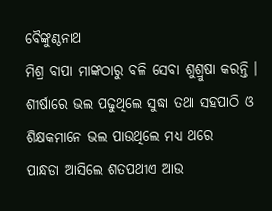ବୈଙ୍କୁଣ୍ଠନାଥ
ମିଶ୍ର ବାପା ମାଙ୍କଠାରୁ ବଳି ସେବା ଶୁଶ୍ରୁଷା କରନ୍ତି । ଶୀର୍ଷାରେ ଭଲ ପଢୁଥିଲେ ସୁଦ୍ଧା ତଥା ସହପାଠି ଓ ଶିକ୍ଷକମାନେ ଭଲ ପାଉଥିଲେ ମଧ୍ୟ ଥରେ
ପାନ୍ଧଡା ଆସିଲେ ଶତପଥୀଏ ଆଉ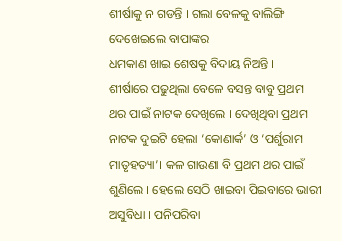ଶୀର୍ଷାକୁ ନ ଗଡନ୍ତି । ଗଲା ବେଳକୁ ବାଲିଙ୍ଗି ଦେଖେଇଲେ ବାପାଙ୍କର
ଧମକାଣ ଖାଇ ଶେଷକୁ ବିଦାୟ ନିଅନ୍ତି ।
ଶୀର୍ଷାରେ ପଢୁଥିଲା ବେଳେ ବସନ୍ତ ବାବୁ ପ୍ରଥମ
ଥର ପାଇଁ ନାଟକ ଦେଖିଲେ । ଦେଖିଥିବା ପ୍ରଥମ ନାଟକ ଦୁଇଟି ହେଲା ‘କୋଣାର୍କ’ ଓ ‘ପର୍ଶୁରାମ
ମାତୃହତ୍ୟା’। କଳ ଗାଉଣା ବି ପ୍ରଥମ ଥର ପାଇଁ ଶୁଣିଲେ । ହେଲେ ସେଠି ଖାଇବା ପିଇବାରେ ଭାରୀ
ଅସୁବିଧା । ପନିପରିବା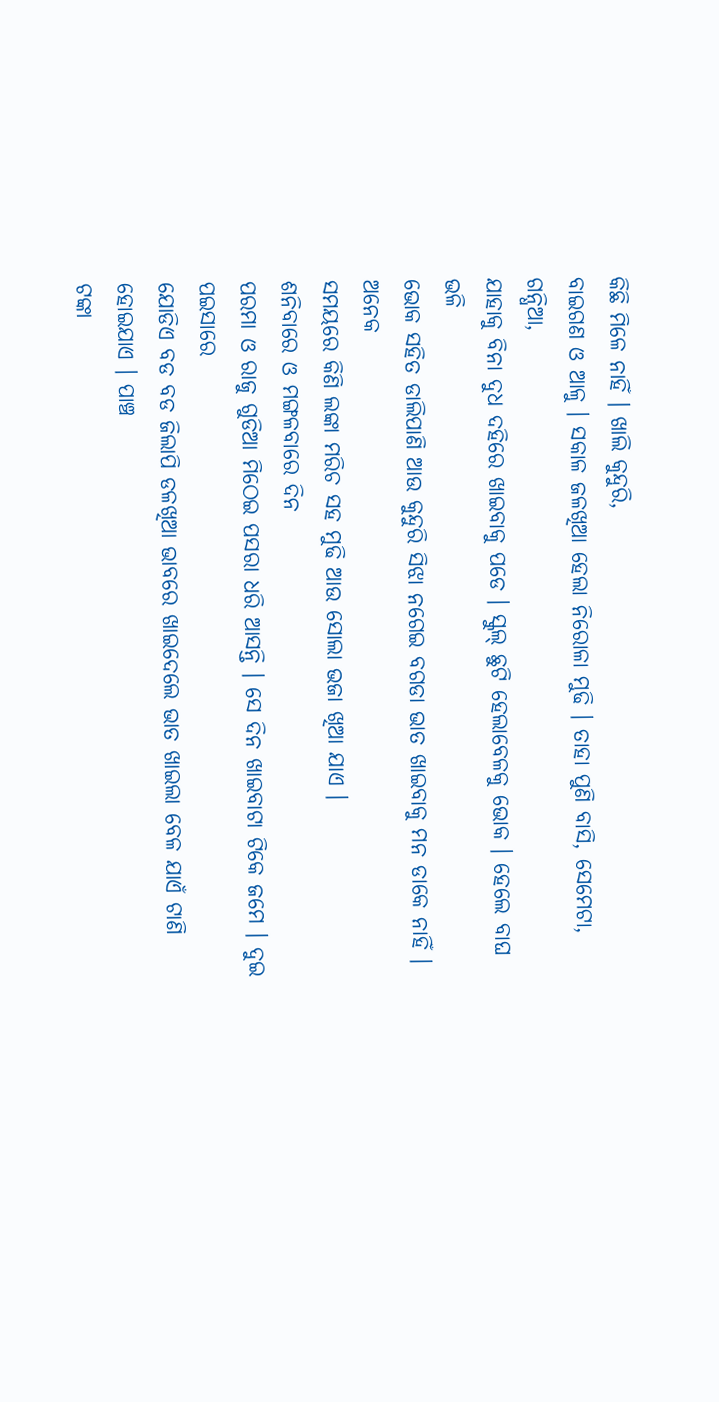କିଛି ମିଳେ ନାହିଁ । ଖାଲି କୁନ୍ଦୁରି,
ବାଇଗଣ ଓ ଆଳୁ । ସକାଳ ଜଳଖିଆ ହେଲା ନିରୋଳା ମୁଢି । ତାହା ପୁଣି ବାସି, ସେମେଟା, ଗନ୍ଧିଆ,
ଯାହାକୁ ବିନା ଦୁଧ ଦହିରେ ଖାଇବାକୁ ପଡେ । ସ୍କୁଲ୍ ଛୁଟି ହେଲାବେଳକୁ ଭୋକ । ହେଲେ ବାଘ ଭଳି
ଭୋକ ସହିତ ଡାଲିପାଣି ଆଉ କୁନ୍ଦୁରି ସିଝା ନଗେଇ ବଗଡା ଭାତ ଖାଇବାକୁ ମନ ଡାକେ ନାହିଁ । ଅନେକ
ସମୟରେ କିଣି ଲଙ୍କା ମରିଚ ସହ ମୁଢି ଆଉ ସୋଲା ଭଜା ଖିଆ ଯାଏ ।
ଶନିବାରେ ଓ ମଙ୍ଗଳବାରେ ଦିନ
ପରମା ଓ ରାଜୁ ଗୁଡିଆ ମିଠେଇ ପସରା ଧରି ଆସନ୍ତି । ସେ ଦିନ ଖାଇବାଟା ଟିକେ ଜମେ । ଦୁଇ ପଇସାରେ
ଯୋଡିଏ ବଡ ବଡ ଜିଲାପି ଡଳଖିଆ ଭାବରେ ଖାଇଦେଲେ ଭାତ ଖାଇଲା ବେଳ ଯାଏଁ ଟାଣି ହୋଇଯାଏ । ପାଞ୍ଚ
ଟଙ୍କା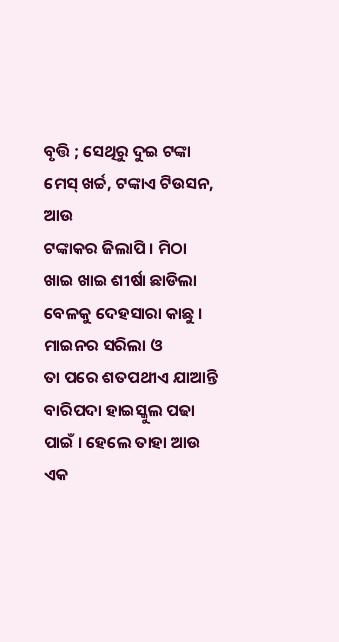ବୃତ୍ତି ; ସେଥିରୁ ଦୁଇ ଟଙ୍କା ମେସ୍ ଖର୍ଚ୍ଚ, ଟଙ୍କାଏ ଟିଉସନ, ଆଉ
ଟଙ୍କାକର ଜିଲାପି । ମିଠା ଖାଇ ଖାଇ ଶୀର୍ଷା ଛାଡିଲା ବେଳକୁ ଦେହସାରା କାଛୁ । ମାଇନର ସରିଲା ଓ
ତା ପରେ ଶତପଥୀଏ ଯାଆନ୍ତି ବାରିପଦା ହାଇସ୍କୁଲ ପଢା ପାଇଁ । ହେଲେ ତାହା ଆଉ ଏକ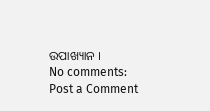ଉପାଖ୍ୟାନ ।
No comments:
Post a Comment